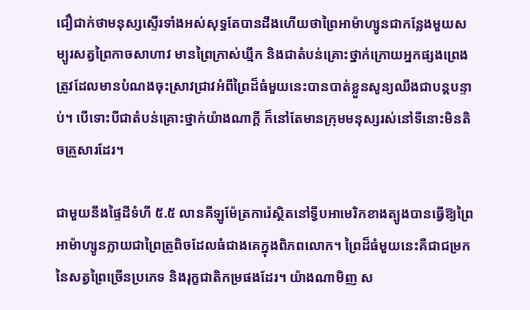ជឿជាក់ថាមនុស្សស្ទើរទាំងអស់សុទ្ធតែបានដឹងហើយថាព្រៃអាម៉ាហ្សូនជាកន្លែងមួយសម្បូរសត្វព្រៃកាចសាហាវ មានព្រៃក្រាស់ឃ្មឹក និងជាតំបន់គ្រោះថ្នាក់ក្រោយអ្នកផ្សងព្រេងត្រូវដែលមានបំណងចុះស្រាវជ្រាវអំពីព្រៃដ៏ធំមួយនេះបានបាត់ខ្លួនសូន្យឈឹងជាបន្តបន្ទាប់។ បើទោះបីជាតំបន់គ្រោះថ្នាក់យ៉ាងណាក្ដី ក៏នៅតែមានក្រុមមនុស្សរស់នៅទីនោះមិនតិចគ្រួសារដែរ។

ជាមួយនឹងផ្ទៃដីទំហី ៥.៥ លានគីឡូម៉ែត្រការ៉េស្ថិតនៅទ្វីបអាមេរិកខាងត្បូងបានធ្វើឱ្យព្រៃអាម៉ាហ្សូនក្លាយជាព្រៃត្រូពិចដែលធំជាងគេក្នុងពិភពលោក។ ព្រៃដ៏ធំមួយនេះគឺជាជម្រកនៃសត្វព្រៃច្រើនប្រភេទ និងរុក្ខជាតិកម្រផងដែរ។ យ៉ាងណាមិញ ស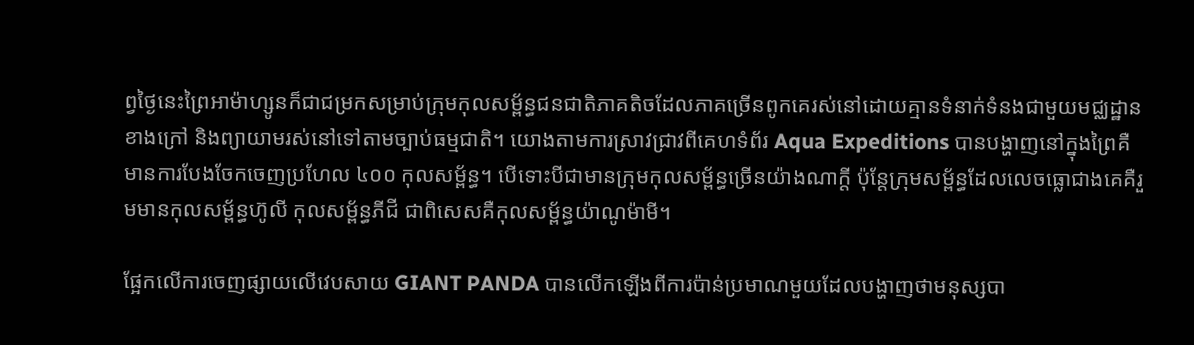ព្វថ្ងៃនេះព្រៃអាម៉ាហ្សូនក៏ជាជម្រកសម្រាប់ក្រុមកុលសម្ព័ន្ធជនជាតិភាគតិចដែលភាគច្រើនពូកគេរស់នៅដោយគ្មានទំនាក់ទំនងជាមួយមជ្ឈដ្ឋានខាងក្រៅ និងព្យាយាមរស់នៅទៅតាមច្បាប់ធម្មជាតិ។ យោងតាមការស្រាវជ្រាវពីគេហទំព័រ Aqua Expeditions បានបង្ហាញនៅក្នុងព្រៃគឺមានការបែងចែកចេញប្រហែល ៤០០ កុលសម្ព័ន្ធ។ បើទោះបីជាមានក្រុមកុលសម្ព័ន្ធច្រើនយ៉ាងណាក្ដី ប៉ុន្តែក្រុមសម្ព័ន្ធដែលលេចធ្លោជាងគេគឺរួមមានកុលសម្ព័ន្ធហ៊ូលី កុលសម្ព័ន្ធភីជី ជាពិសេសគឺកុលសម្ព័ន្ធយ៉ាណូម៉ាមី។

ផ្អែកលើការចេញផ្សាយលើវេបសាយ GIANT PANDA បានលើកឡើងពីការប៉ាន់ប្រមាណមួយដែលបង្ហាញថាមនុស្សបា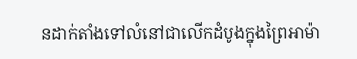នដាក់តាំងទៅលំនៅជាលើកដំបូងក្នុងព្រៃអាម៉ា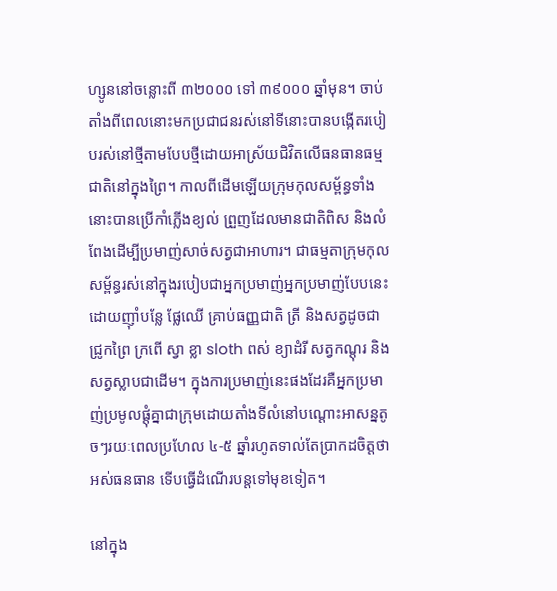ហ្សូននៅចន្លោះពី ៣២០០០ ទៅ ៣៩០០០ ឆ្នាំមុន។ ចាប់តាំងពីពេលនោះមកប្រជាជនរស់នៅទីនោះបានបង្កើតរបៀបរស់នៅថ្មីតាមបែបថ្មីដោយអាស្រ័យជិវិតលើធនធានធម្មជាតិនៅក្នុងព្រៃ។ កាលពីដើមឡើយក្រុមកុលសម្ព័ន្ធទាំងនោះបានប្រើកាំភ្លើងខ្យល់ ព្រួញដែលមានជាតិពិស និងលំពែងដើម្បីប្រមាញ់សាច់សត្វជាអាហារ។ ជាធម្មតាក្រុមកុលសម្ព័ន្ធរស់នៅក្នុងរបៀបជាអ្នកប្រមាញ់អ្នកប្រមាញ់បែបនេះដោយញ៉ាំបន្លែ ផ្លែឈើ គ្រាប់ធញ្ញជាតិ ត្រី និងសត្វដូចជាជ្រូកព្រៃ ក្រពើ ស្វា ខ្លា sloth ពស់ ខ្យាដំរី សត្វកណ្ដុរ និងសត្វស្លាបជាដើម។ ក្នុងការប្រមាញ់នេះផងដែរគឺអ្នកប្រមាញ់ប្រមូលផ្ដុំគ្នាជាក្រុមដោយតាំងទីលំនៅបណ្ដោះអាសន្នតូចៗរយៈពេលប្រហែល ៤-៥ ឆ្នាំរហូតទាល់តែប្រាកដចិត្តថាអស់ធនធាន ទើបធ្វើដំណើរបន្ដទៅមុខទៀត។

នៅក្នុង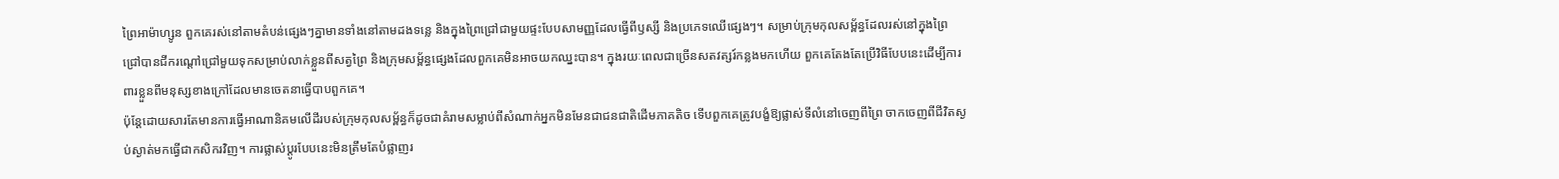ព្រៃអាម៉ាហ្សូន ពួកគេរស់នៅតាមតំបន់ផ្សេងៗគ្នាមានទាំងនៅតាមដងទន្លេ និងក្នុងព្រៃជ្រៅជាមួយផ្ទះបែបសាមញ្ញដែលធ្វើពីឫស្សី និងប្រភេទឈើផ្សេងៗ។ សម្រាប់ក្រុមកុលសម្ព័ន្ធដែលរស់នៅក្នុងព្រៃជ្រៅបានជីករណ្ដៅជ្រៅមួយទុកសម្រាប់លាក់ខ្លួនពីសត្វព្រៃ និងក្រុមសម្ព័ន្ធផ្សេងដែលពួកគេមិនអាចយកឈ្នះបាន។ ក្នុងរយៈពេលជាច្រើនសតវត្សរ៍កន្លងមកហើយ ពួកគេតែងតែប្រើវិធីបែបនេះដើម្បីការពារខ្លួនពីមនុស្សខាងក្រៅដែលមានចេតនាធ្វើបាបពួកគេ។
ប៉ុន្ដែដោយសារតែមានការធ្វើអាណានិគមលើដីរបស់ក្រុមកុលសម្ព័ន្ធក៏ដូចជាគំរាមសម្លាប់ពីសំណាក់អ្នកមិនមែនជាជនជាតិដើមភាគតិច ទើបពួកគេត្រូវបង្ខំឱ្យផ្លាស់ទីលំនៅចេញពីព្រៃ ចាកចេញពីជីវិតស្ងប់ស្ងាត់មកធ្វើជាកសិករវិញ។ ការផ្លាស់ប្ដូរបែបនេះមិនត្រឹមតែបំផ្លាញរ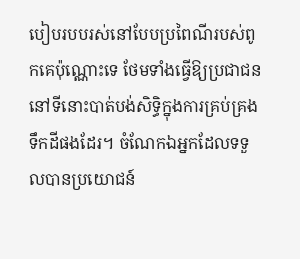បៀបរបបរស់នៅបែបប្រពៃណីរបស់ពូកគេប៉ុណ្ណោះទេ ថែមទាំងធ្វើឱ្យប្រជាជននៅទីនោះបាត់បង់សិទ្ធិក្នុងការគ្រប់គ្រងទឹកដីផងដែរ។ ចំណែកឯអ្នកដែលទទួលបានប្រយោជន៍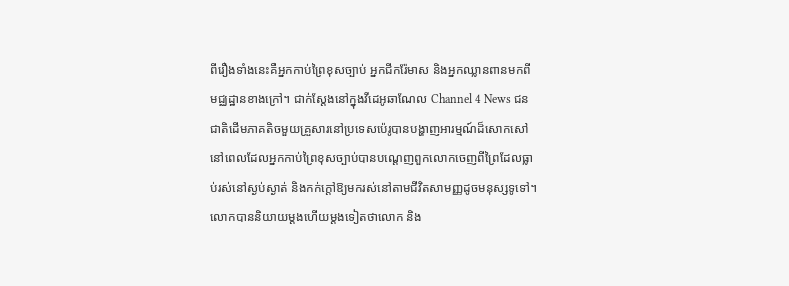ពីរឿងទាំងនេះគឺអ្នកកាប់ព្រៃខុសច្បាប់ អ្នកជីករ៉ែមាស និងអ្នកឈ្លានពានមកពីមជ្ឈដ្ឋានខាងក្រៅ។ ជាក់ស្ដែងនៅក្នុងវីដេអូឆាណែល Channel 4 News ជនជាតិដើមភាគតិចមួយគ្រួសារនៅប្រទេសប៉េរូបានបង្ហាញអារម្មណ៍ដ៏សោកសៅនៅពេលដែលអ្នកកាប់ព្រៃខុសច្បាប់បានបណ្ដេញពួកលោកចេញពីព្រៃដែលធ្លាប់រស់នៅស្ងប់ស្ងាត់ និងកក់ក្ដៅឱ្យមករស់នៅតាមជីវិតសាមញ្ញដូចមនុស្សទូទៅ។ លោកបាននិយាយម្ដងហើយម្ដងទៀតថាលោក និង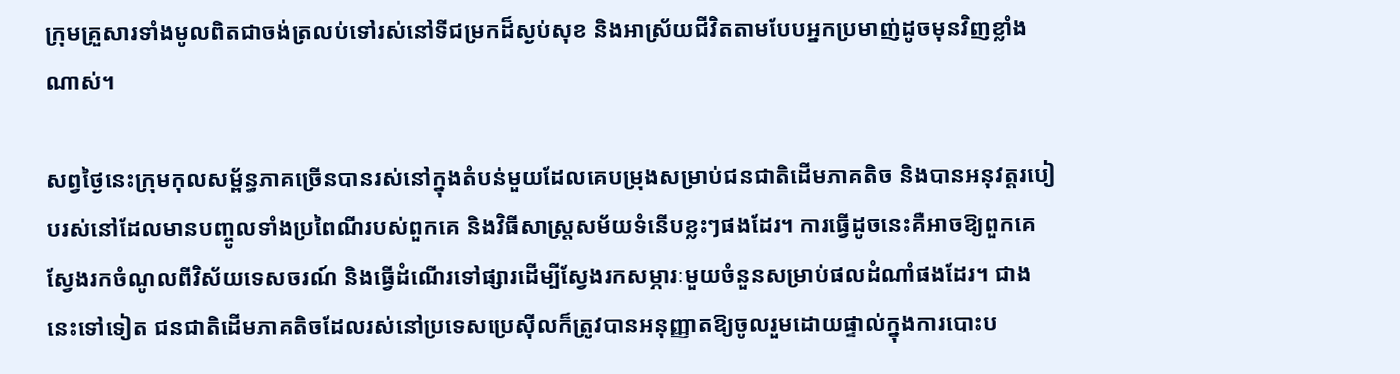ក្រុមគ្រួសារទាំងមូលពិតជាចង់ត្រលប់ទៅរស់នៅទីជម្រកដ៏ស្ងប់សុខ និងអាស្រ័យជីវិតតាមបែបអ្នកប្រមាញ់ដូចមុនវិញខ្លាំងណាស់។

សព្វថ្ងៃនេះក្រុមកុលសម្ព័ន្ធភាគច្រើនបានរស់នៅក្នុងតំបន់មួយដែលគេបម្រុងសម្រាប់ជនជាតិដើមភាគតិច និងបានអនុវត្តរបៀបរស់នៅដែលមានបញ្ចូលទាំងប្រពៃណីរបស់ពួកគេ និងវិធីសាស្រ្តសម័យទំនើបខ្លះៗផងដែរ។ ការធ្វើដូចនេះគឺអាចឱ្យពួកគេស្វែងរកចំណូលពីវិស័យទេសចរណ៍ និងធ្វើដំណើរទៅផ្សារដើម្បីស្វែងរកសម្ភារៈមួយចំនួនសម្រាប់ផលដំណាំផងដែរ។ ជាងនេះទៅទៀត ជនជាតិដើមភាគតិចដែលរស់នៅប្រទេសប្រេស៊ីលក៏ត្រូវបានអនុញ្ញាតឱ្យចូលរួមដោយផ្ទាល់ក្នុងការបោះប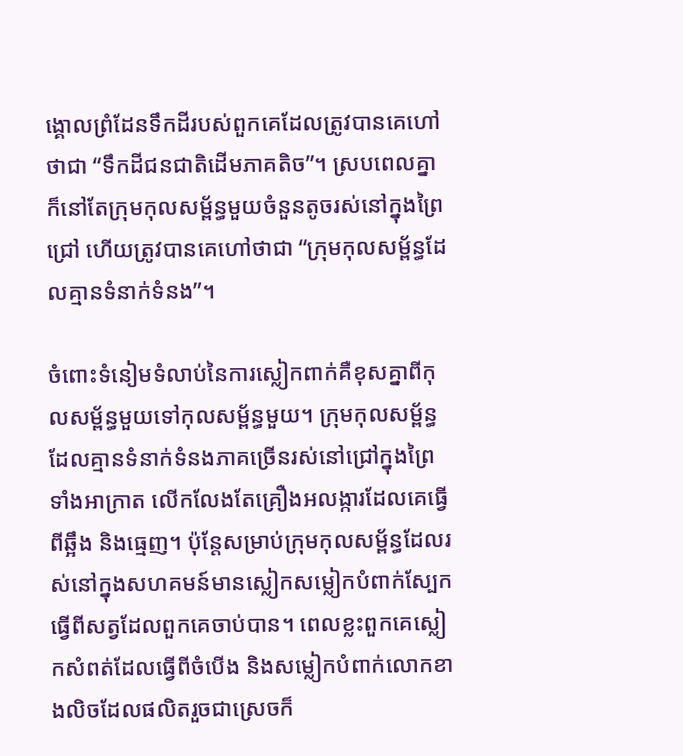ង្គោលព្រំដែនទឹកដីរបស់ពួកគេដែលត្រូវបានគេហៅថាជា “ទឹកដីជនជាតិដើមភាគតិច”។ ស្របពេលគ្នា ក៏នៅតែក្រុមកុលសម្ព័ន្ធមួយចំនួនតូចរស់នៅក្នុងព្រៃជ្រៅ ហើយត្រូវបានគេហៅថាជា “ក្រុមកុលសម្ព័ន្ធដែលគ្មានទំនាក់ទំនង”។

ចំពោះទំនៀមទំលាប់នៃការស្លៀកពាក់គឺខុសគ្នាពីកុលសម្ព័ន្ធមួយទៅកុលសម្ព័ន្ធមួយ។ ក្រុមកុលសម្ព័ន្ធដែលគ្មានទំនាក់ទំនងភាគច្រើនរស់នៅជ្រៅក្នុងព្រៃទាំងអាក្រាត លើកលែងតែគ្រឿងអលង្ការដែលគេធ្វើពីឆ្អឹង និងធ្មេញ។ ប៉ុន្តែសម្រាប់ក្រុមកុលសម្ព័ន្ធដែលរស់នៅក្នុងសហគមន៍មានស្លៀកសម្លៀកបំពាក់ស្បែកធ្វើពីសត្វដែលពួកគេចាប់បាន។ ពេលខ្លះពួកគេស្លៀកសំពត់ដែលធ្វើពីចំបើង និងសម្លៀកបំពាក់លោកខាងលិចដែលផលិតរួចជាស្រេចក៏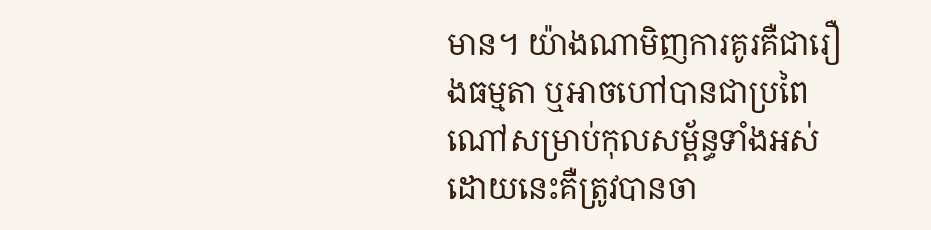មាន។ យ៉ាងណាមិញការគូរគឺជារឿងធម្មតា ឬអាចហៅបានជាប្រពៃណៅសម្រាប់កុលសម្ព័ន្ធទាំងអស់ ដោយនេះគឺត្រូវបានចា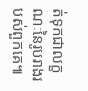ត់ទុកជាលក្ខណៈនៃរូបរាងរបស់ពួកគេ៕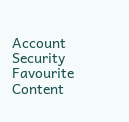Account
Security
Favourite Content